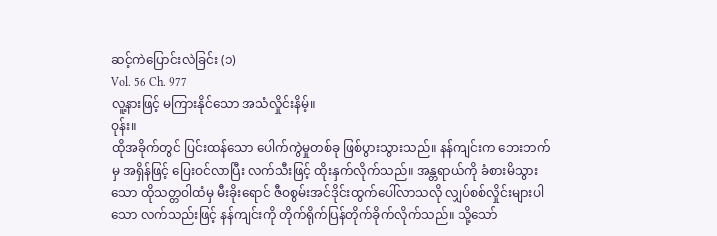ဆင့်ကဲပြောင်းလဲခြင်း (၁)
Vol. 56 Ch. 977
လူ့နားဖြင့် မကြားနိုင်သော အသံလှိုင်းနိမ့်။
ဝုန်း။
ထိုအခိုက်တွင် ပြင်းထန်သော ပေါက်ကွဲမှုတစ်ခု ဖြစ်ပွားသွားသည်။ နန်ကျင်းက ဘေးဘက်မှ အရှိန်ဖြင့် ပြေးဝင်လာပြီး လက်သီးဖြင့် ထိုးနှက်လိုက်သည်။ အန္တရာယ်ကို ခံစားမိသွားသော ထိုသတ္တဝါထံမှ မီးခိုးရောင် ဇီဝစွမ်းအင်ဒိုင်းထွက်ပေါ်လာသလို လျှပ်စစ်လှိုင်းများပါသော လက်သည်းဖြင့် နန်ကျင်းကို တိုက်ရိုက်ပြန်တိုက်ခိုက်လိုက်သည်။ သို့သော်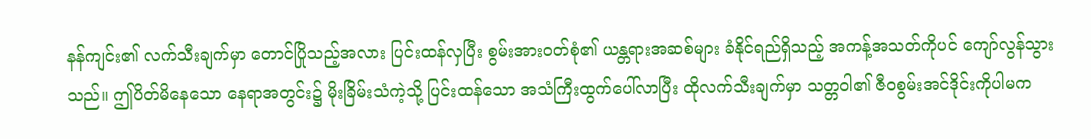နန်ကျင်း၏ လက်သီးချက်မှာ တောင်ပြိုသည့်အလား ပြင်းထန်လှပြီး စွမ်းအားဝတ်စုံ၏ ယန္တရားအဆစ်များ ခံနိုင်ရည်ရှိသည့် အကန့်အသတ်ကိုပင် ကျော်လွန်သွားသည်။ ဤပိတ်မိနေသော နေရာအတွင်း၌ မိုးခြိမ်းသံကဲ့သို့ ပြင်းထန်သော အသံကြီးထွက်ပေါ်လာပြီး ထိုလက်သီးချက်မှာ သတ္တဝါ၏ ဇီဝစွမ်းအင်ဒိုင်းကိုပါမက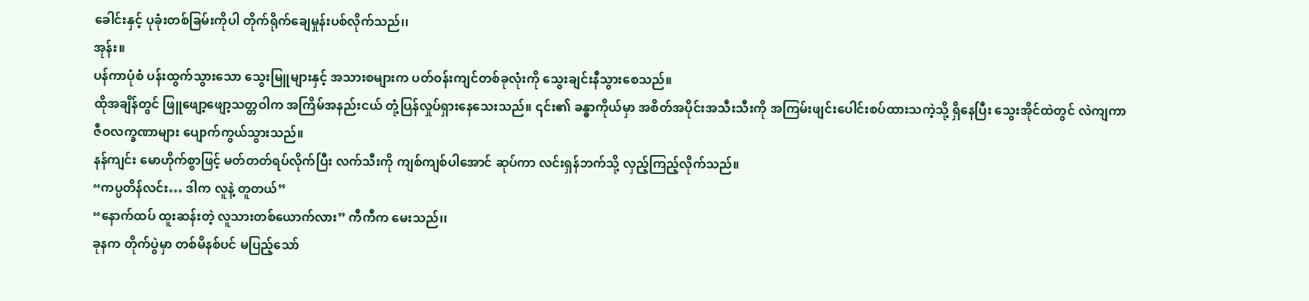ခေါင်းနှင့် ပုခုံးတစ်ခြမ်းကိုပါ တိုက်ရိုက်ချေမှုန်းပစ်လိုက်သည်၊၊
အုန်း။
ပန်ကာပုံစံ ပန်းထွက်သွားသော သွေးမြူများနှင့် အသားစများက ပတ်ဝန်းကျင်တစ်ခုလုံးကို သွေးချင်းနီသွားစေသည်။
ထိုအချိန်တွင် ဖြူဖျော့ဖျော့သတ္တဝါက အကြိမ်အနည်းငယ် တုံ့ပြန်လှုပ်ရှားနေသေးသည်။ ၎င်း၏ ခန္ဓာကိုယ်မှာ အစိတ်အပိုင်းအသီးသီးကို အကြမ်းဖျင်းပေါင်းစပ်ထားသကဲ့သို့ ရှိနေပြီး သွေးအိုင်ထဲတွင် လဲကျကာ ဇီဝလက္ခဏာများ ပျောက်ကွယ်သွားသည်။
နန်ကျင်း မောဟိုက်စွာဖြင့် မတ်တတ်ရပ်လိုက်ပြီး လက်သီးကို ကျစ်ကျစ်ပါအောင် ဆုပ်ကာ လင်းရှန်ဘက်သို့ လှည့်ကြည့်လိုက်သည်။
“ကပ္ပတိန်လင်း… ဒါက လူနဲ့ တူတယ်”
“နောက်ထပ် ထူးဆန်းတဲ့ လူသားတစ်ယောက်လား” ကီကီက မေးသည်၊၊
ခုနက တိုက်ပွဲမှာ တစ်မိနစ်ပင် မပြည့်သော်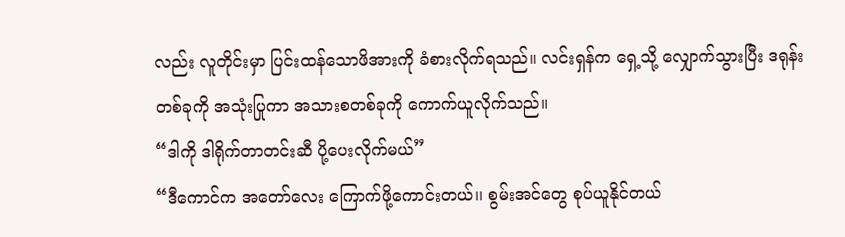လည်း လူတိုင်းမှာ ပြင်းထန်သောဖိအားကို ခံစားလိုက်ရသည်။ လင်းရှန်က ရှေ့သို့ လျှောက်သွားပြီး ဒရုန်းတစ်ခုကို အသုံးပြုကာ အသားစတစ်ခုကို ကောက်ယူလိုက်သည်။
“ဒါကို ဒါရိုက်တာတင်းဆီ ပို့ပေးလိုက်မယ်”
“ဒီကောင်က အတော်လေး ကြောက်ဖို့ကောင်းတယ်၊၊ စွမ်းအင်တွေ စုပ်ယူနိုင်တယ်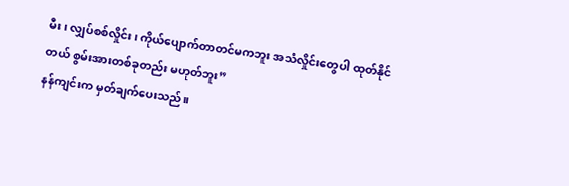မီး၊ လျှပ်စစ်လှိုင်း၊ ကိုယ်ပျောက်တာတင်မကဘူး အသံလှိုင်းတွေပါ ထုတ်နိုင်တယ် စွမ်းအားတစ်ခုတည်း မဟုတ်ဘူး”
နန်ကျင်းက မှတ်ချက်ပေးသည်။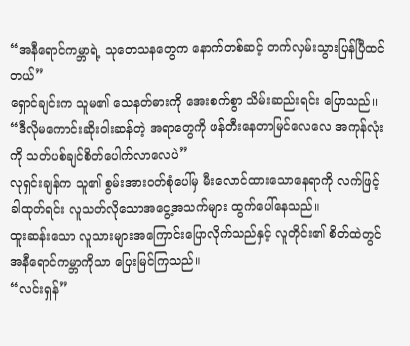“အနီရောင်ကမ္ဘာရဲ့ သုတေသနတွေက နောက်တစ်ဆင့် တက်လှမ်းသွားပြန်ပြီထင်တယ်”
ရှောင်ချင်းက သူမ၏ သေနတ်ဓားကို အေးစက်စွာ သိမ်းဆည်းရင်း ပြောသည်၊၊
“ဒီလိုမကောင်းဆိုးဝါးဆန်တဲ့ အရာတွေကို ဖန်တီးနေတာမြင်လေလေ အကုန်လုံးကို သတ်ပစ်ချင်စိတ်ပေါက်လာလေပဲ”
လုရှင်းချန်က သူ၏ စွမ်းအားဝတ်စုံပေါ်မှ မီးလောင်ထားသောနေရာကို လက်ဖြင့်ခါထုတ်ရင်း လူသတ်လိုသောအငွေ့အသက်များ ထွက်ပေါ်နေသည်။
ထူးဆန်းသော လူသားများအကြောင်းပြောလိုက်သည်နှင့် လူတိုင်း၏ စိတ်ထဲတွင် အနီရောင်ကမ္ဘာကိုသာ ပြေးမြင်ကြသည်။
“လင်းရှန်”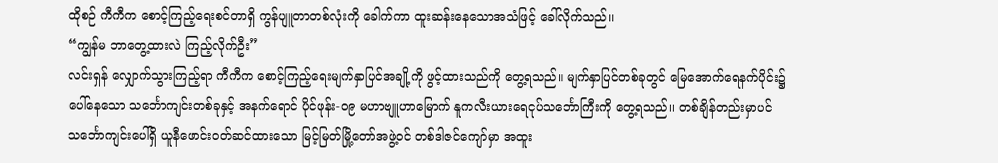ထိုစဉ် ကီကီက စောင့်ကြည့်ရေးစင်တာရှိ ကွန်ပျူတာတစ်လုံးကို ခေါက်ကာ ထူးဆန်းနေသောအသံဖြင့် ခေါ်လိုက်သည်၊၊
“ကျွန်မ ဘာတွေ့ထားလဲ ကြည့်လိုက်ဦး”
လင်းရှန် လျှောက်သွားကြည့်ရာ ကီကီက စောင့်ကြည့်ရေးမျက်နှာပြင်အချို့ကို ဖွင့်ထားသည်ကို တွေ့ရသည်။ မျက်နှာပြင်တစ်ခုတွင် မြေအောက်ရေနက်ပိုင်း၌ ပေါ်နေသော သင်္ဘောကျင်းတစ်ခုနှင့် အနက်ရောင် ပိုင်ဖုန်း-၀၉ မဟာဗျူဟာမြောက် နူကလီးယားရေငုပ်သင်္ဘောကြီးကို တွေ့ရသည်၊၊ တစ်ချိန်တည်းမှာပင် သင်္ဘောကျင်းပေါ်ရှိ ယူနီဖောင်းဝတ်ဆင်ထားသော မြင့်မြတ်မြို့တော်အဖွဲ့ဝင် တစ်ဒါဇင်ကျော်မှာ အထူး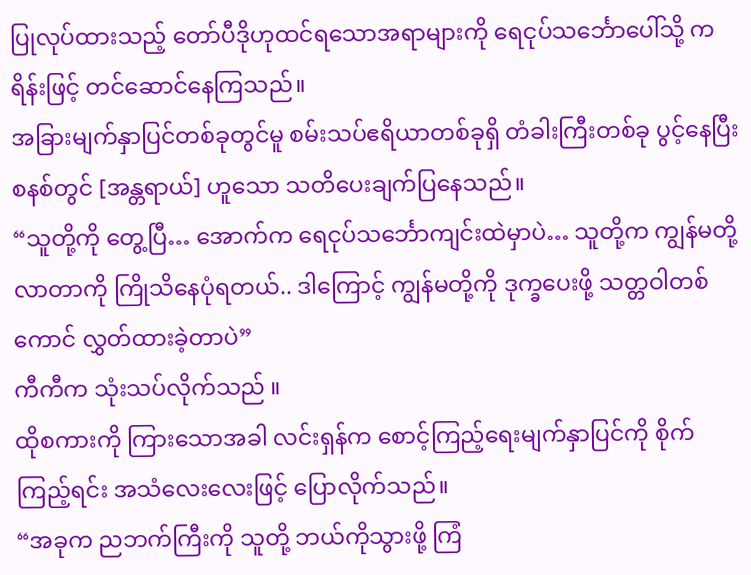ပြုလုပ်ထားသည့် တော်ပီဒိုဟုထင်ရသောအရာများကို ရေငုပ်သင်္ဘောပေါ်သို့ ကရိန်းဖြင့် တင်ဆောင်နေကြသည်။
အခြားမျက်နှာပြင်တစ်ခုတွင်မူ စမ်းသပ်ဧရိယာတစ်ခုရှိ တံခါးကြီးတစ်ခု ပွင့်နေပြီး စနစ်တွင် [အန္တရာယ်] ဟူသော သတိပေးချက်ပြနေသည်။
“သူတို့ကို တွေ့ပြီ… အောက်က ရေငုပ်သင်္ဘောကျင်းထဲမှာပဲ… သူတို့က ကျွန်မတို့လာတာကို ကြိုသိနေပုံရတယ်.. ဒါကြောင့် ကျွန်မတို့ကို ဒုက္ခပေးဖို့ သတ္တဝါတစ်ကောင် လွှတ်ထားခဲ့တာပဲ”
ကီကီက သုံးသပ်လိုက်သည် ။
ထိုစကားကို ကြားသောအခါ လင်းရှန်က စောင့်ကြည့်ရေးမျက်နှာပြင်ကို စိုက်ကြည့်ရင်း အသံလေးလေးဖြင့် ပြောလိုက်သည်။
“အခုက ညဘက်ကြီးကို သူတို့ ဘယ်ကိုသွားဖို့ ကြံ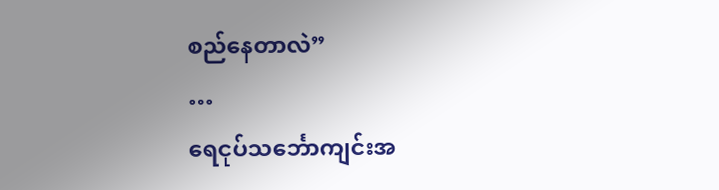စည်နေတာလဲ”
…
ရေငုပ်သင်္ဘောကျင်းအ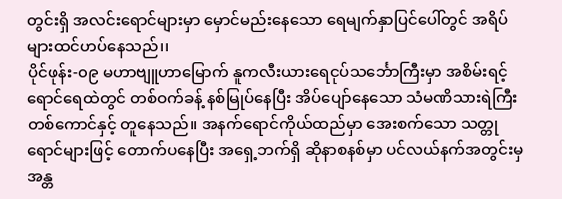တွင်းရှိ အလင်းရောင်များမှာ မှောင်မည်းနေသော ရေမျက်နှာပြင်ပေါ်တွင် အရိပ်များထင်ဟပ်နေသည်၊၊
ပိုင်ဖုန်း-၀၉ မဟာဗျူဟာမြောက် နူကလီးယားရေငုပ်သင်္ဘောကြီးမှာ အစိမ်းရင့်ရောင်ရေထဲတွင် တစ်ဝက်ခန့် နစ်မြုပ်နေပြီး အိပ်ပျော်နေသော သံမဏိသားရဲကြီးတစ်ကောင်နှင့် တူနေသည်။ အနက်ရောင်ကိုယ်ထည်မှာ အေးစက်သော သတ္တုရောင်များဖြင့် တောက်ပနေပြီး အရှေ့ဘက်ရှိ ဆိုနာစနစ်မှာ ပင်လယ်နက်အတွင်းမှ အန္တ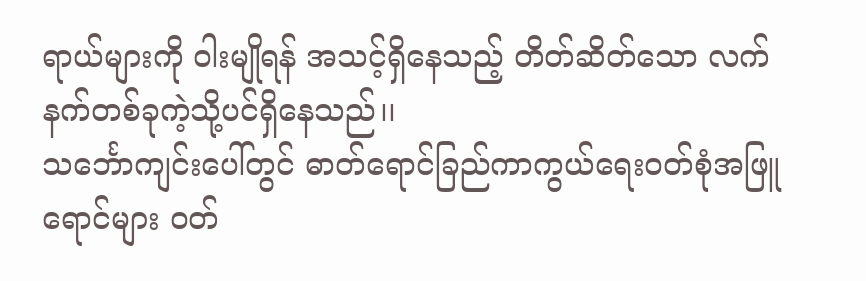ရာယ်များကို ဝါးမျိုရန် အသင့်ရှိနေသည့် တိတ်ဆိတ်သော လက်နက်တစ်ခုကဲ့သို့ပင်ရှိနေသည်၊၊
သင်္ဘောကျင်းပေါ်တွင် ဓာတ်ရောင်ခြည်ကာကွယ်ရေးဝတ်စုံအဖြူရောင်များ ဝတ်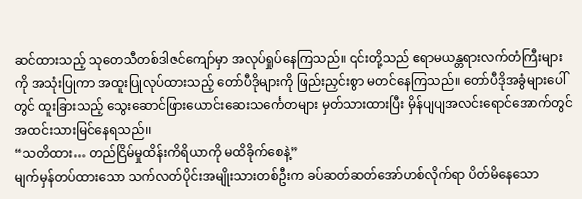ဆင်ထားသည့် သုတေသီတစ်ဒါဇင်ကျော်မှာ အလုပ်ရှုပ်နေကြသည်။ ၎င်းတို့သည် ဧရာမယန္တရားလက်တံကြီးများကို အသုံးပြုကာ အထူးပြုလုပ်ထားသည့် တော်ပီဒိုများကို ဖြည်းညှင်းစွာ မတင်နေကြသည်။ တော်ပီဒိုအခွံများပေါ်တွင် ထူးခြားသည့် သွေးဆောင်ဖြားယောင်းဆေးသင်္ကေတများ မှတ်သားထားပြီး မှိန်ပျပျအလင်းရောင်အောက်တွင် အထင်းသားမြင်နေရသည်၊၊
“သတိထား… တည်ငြိမ်မှုထိန်းကိရိယာကို မထိခိုက်စေနဲ့”
မျက်မှန်တပ်ထားသော သက်လတ်ပိုင်းအမျိုးသားတစ်ဦးက ခပ်ဆတ်ဆတ်အော်ဟစ်လိုက်ရာ ပိတ်မိနေသော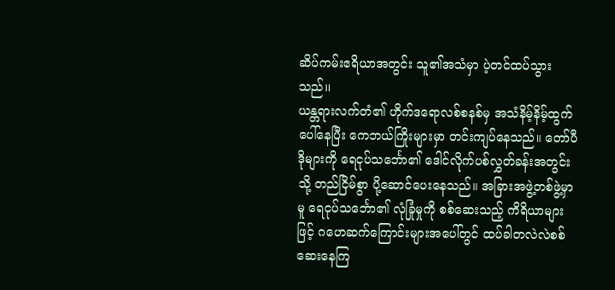ဆိပ်ကမ်းဧရိယာအတွင်း သူ၏အသံမှာ ပဲ့တင်ထပ်သွားသည်၊၊
ယန္တရားလက်တံ၏ ဟိုက်ဒရောလစ်စနစ်မှ အသံနိမ့်နိမ့်ထွက်ပေါ်နေပြီး ကေဘယ်ကြိုးများမှာ တင်းကျပ်နေသည်။ တော်ပီဒိုများကို ရေငုပ်သင်္ဘော၏ ဒေါင်လိုက်ပစ်လွှတ်ခန်းအတွင်းသို့ တည်ငြိမ်စွာ ပို့ဆောင်ပေးနေသည်။ အခြားအဖွဲ့တစ်ဖွဲ့မှာမူ ရေငုပ်သင်္ဘော၏ လုံခြုံမှုကို စစ်ဆေးသည့် ကိရိယာများဖြင့် ဂဟေဆက်ကြောင်းများအပေါ်တွင် ထပ်ခါတလဲလဲစစ်ဆေးနေကြ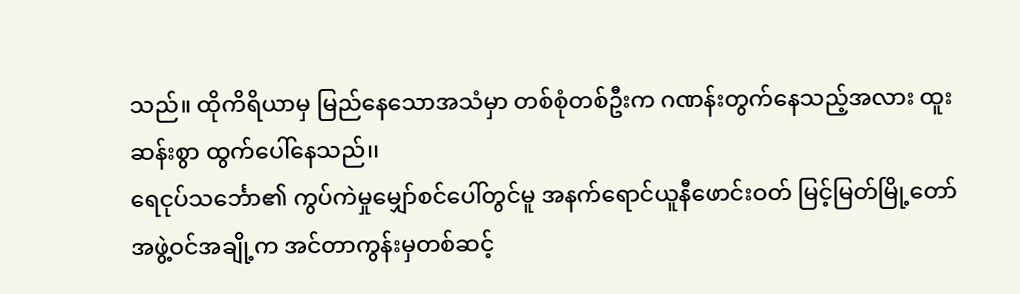သည်။ ထိုကိရိယာမှ မြည်နေသောအသံမှာ တစ်စုံတစ်ဦးက ဂဏန်းတွက်နေသည့်အလား ထူးဆန်းစွာ ထွက်ပေါ်နေသည်၊၊
ရေငုပ်သင်္ဘော၏ ကွပ်ကဲမှုမျှော်စင်ပေါ်တွင်မူ အနက်ရောင်ယူနီဖောင်းဝတ် မြင့်မြတ်မြို့တော်အဖွဲ့ဝင်အချို့က အင်တာကွန်းမှတစ်ဆင့်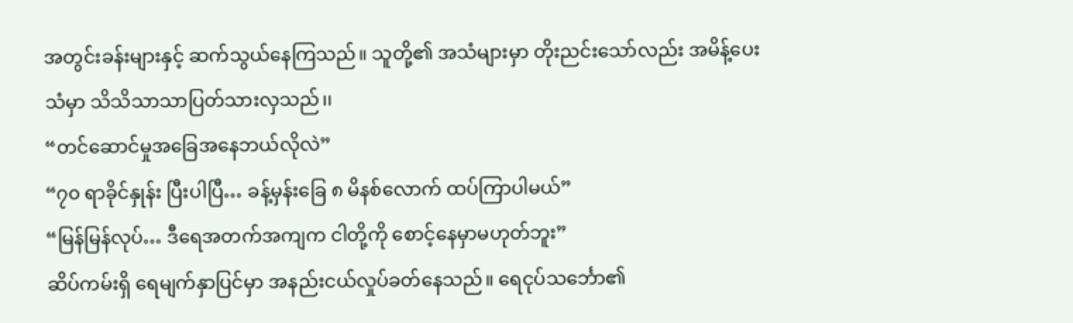အတွင်းခန်းများနှင့် ဆက်သွယ်နေကြသည်။ သူတို့၏ အသံများမှာ တိုးညင်းသော်လည်း အမိန့်ပေးသံမှာ သိသိသာသာပြတ်သားလှသည်၊၊
“တင်ဆောင်မှုအခြေအနေဘယ်လိုလဲ”
“၇၀ ရာခိုင်နှုန်း ပြီးပါပြီ… ခန့်မှန်းခြေ ၈ မိနစ်လောက် ထပ်ကြာပါမယ်”
“မြန်မြန်လုပ်… ဒီရေအတက်အကျက ငါတို့ကို စောင့်နေမှာမဟုတ်ဘူး”
ဆိပ်ကမ်းရှိ ရေမျက်နှာပြင်မှာ အနည်းငယ်လှုပ်ခတ်နေသည်။ ရေငုပ်သင်္ဘော၏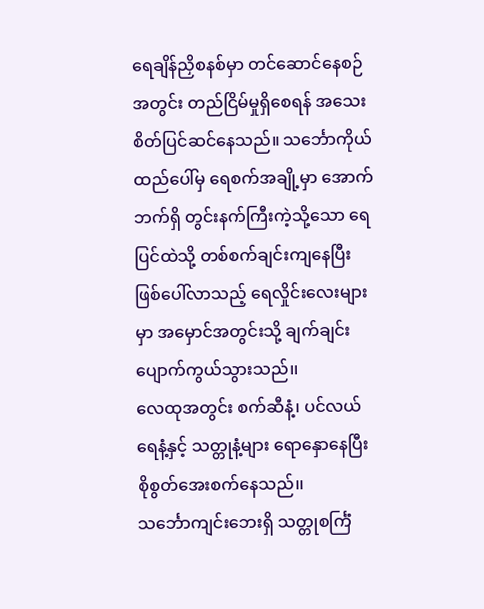ရေချိန်ညှိစနစ်မှာ တင်ဆောင်နေစဉ်အတွင်း တည်ငြိမ်မှုရှိစေရန် အသေးစိတ်ပြင်ဆင်နေသည်။ သင်္ဘောကိုယ်ထည်ပေါ်မှ ရေစက်အချို့မှာ အောက်ဘက်ရှိ တွင်းနက်ကြီးကဲ့သို့သော ရေပြင်ထဲသို့ တစ်စက်ချင်းကျနေပြီး ဖြစ်ပေါ်လာသည့် ရေလှိုင်းလေးများမှာ အမှောင်အတွင်းသို့ ချက်ချင်း ပျောက်ကွယ်သွားသည်၊၊
လေထုအတွင်း စက်ဆီနံ့၊ ပင်လယ်ရေနံ့နှင့် သတ္တုနံ့များ ရောနှောနေပြီး စိုစွတ်အေးစက်နေသည်၊၊
သင်္ဘောကျင်းဘေးရှိ သတ္တုစင်္ကြံ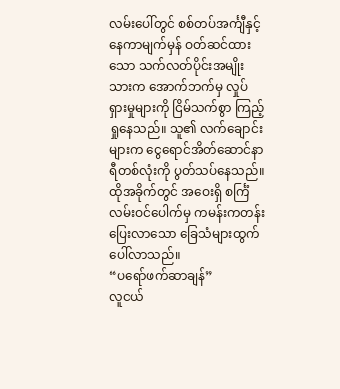လမ်းပေါ်တွင် စစ်တပ်အင်္ကျီနှင့် နေကာမျက်မှန် ဝတ်ဆင်ထားသော သက်လတ်ပိုင်းအမျိုးသားက အောက်ဘက်မှ လှုပ်ရှားမှုများကို ငြိမ်သက်စွာ ကြည့်ရှုနေသည်။ သူ၏ လက်ချောင်းများက ငွေရောင်အိတ်ဆောင်နာရီတစ်လုံးကို ပွတ်သပ်နေသည်။
ထိုအခိုက်တွင် အဝေးရှိ စင်္ကြံလမ်းဝင်ပေါက်မှ ကမန်းကတန်းပြေးလာသော ခြေသံများထွက်ပေါ်လာသည်။
“ပရော်ဖက်ဆာချန်”
လူငယ်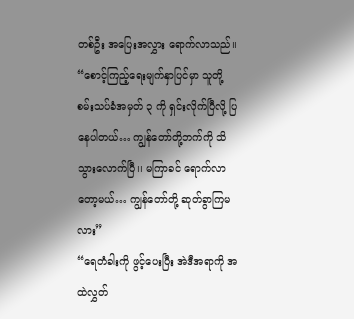တစ်ဦး အပြေးအလွှား ရောက်လာသည်၊၊
“စောင့်ကြည့်ရေးမျက်နှာပြင်မှာ သူတို့ စမ်းသပ်ခံအမှတ် ၃ ကို ရှင်းလိုက်ပြီလို့ ပြနေပါတယ်… ကျွန်တော်တို့ဘက်ကို သိသွားလောက်ပြီ၊၊ မကြာခင် ရောက်လာတော့မယ်… ကျွန်တော်တို့ ဆုတ်ခွာကြမလား”
“ရေတံခါးကို ဖွင့်ပေးပြီး အဲဒီအရာကို အထဲလွှတ်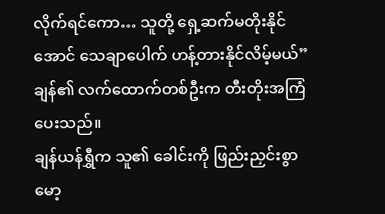လိုက်ရင်ကော… သူတို့ ရှေ့ဆက်မတိုးနိုင်အောင် သေချာပေါက် ဟန့်တားနိုင်လိမ့်မယ်”
ချန်၏ လက်ထောက်တစ်ဦးက တီးတိုးအကြံပေးသည်။
ချန်ယန်ရွှီက သူ၏ ခေါင်းကို ဖြည်းညှင်းစွာ မော့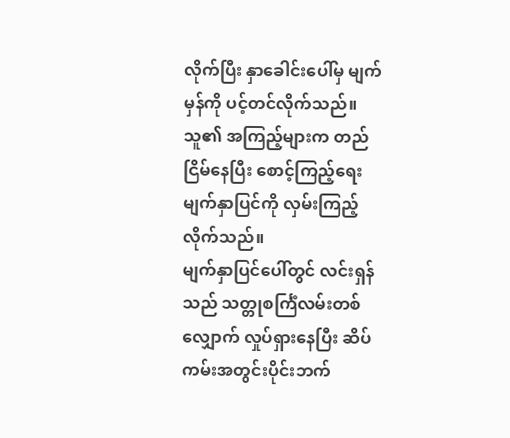လိုက်ပြီး နှာခေါင်းပေါ်မှ မျက်မှန်ကို ပင့်တင်လိုက်သည်။ သူ၏ အကြည့်များက တည်ငြိမ်နေပြီး စောင့်ကြည့်ရေးမျက်နှာပြင်ကို လှမ်းကြည့်လိုက်သည်။
မျက်နှာပြင်ပေါ်တွင် လင်းရှန်သည် သတ္တုစင်္ကြံလမ်းတစ်လျှောက် လှုပ်ရှားနေပြီး ဆိပ်ကမ်းအတွင်းပိုင်းဘက်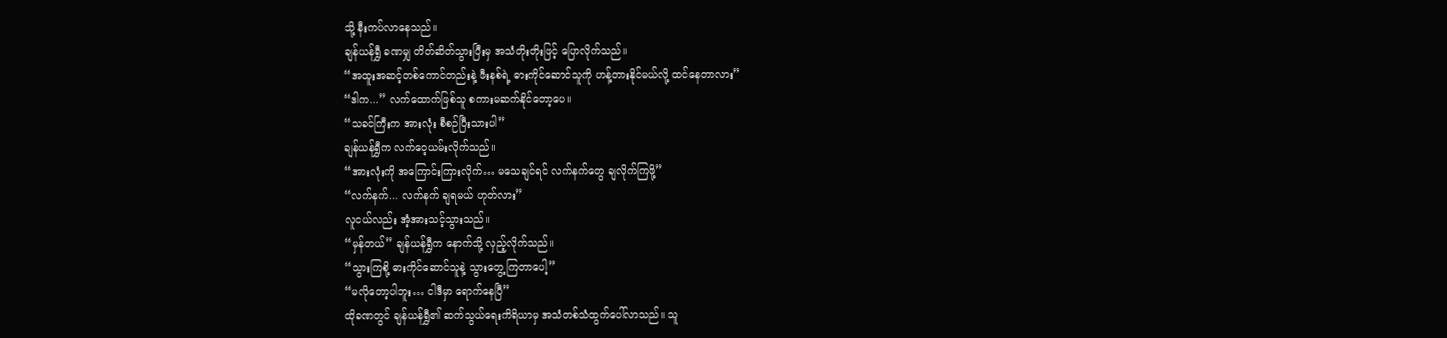သို့ နီးကပ်လာနေသည်၊၊
ချန်ယန်ရွှီ ခဏမျှ တိတ်ဆိတ်သွားပြီးမှ အသံတိုးတိုးဖြင့် ပြောလိုက်သည်၊၊
“အထူးအဆင့်တစ်ကောင်တည်းနဲ့ ဖီးနစ်ရဲ့ ဓားကိုင်ဆောင်သူကို ဟန့်တားနိုင်မယ်လို့ ထင်နေတာလား”
“ဒါက...” လက်ထောက်ဖြစ်သူ စကားမဆက်နိုင်တော့ပေ။
“သခင်ကြီးက အားလုံး စီစဉ်ပြီးသားပါ”
ချန်ယန်ရွှီက လက်ဝေ့ယမ်းလိုက်သည်၊၊
“အားလုံးကို အကြောင်းကြားလိုက်… မသေချင်ရင် လက်နက်တွေ ချလိုက်ကြဖို့”
“လက်နက်... လက်နက် ချရမယ် ဟုတ်လား”
လူငယ်လည်း အံ့အားသင့်သွားသည်၊၊
“မှန်တယ်” ချန်ယန်ရွှီက နောက်သို့ လှည့်လိုက်သည်၊၊
“သွားကြစို့ ဓားကိုင်ဆောင်သူနဲ့ သွားတွေ့ကြတာပေါ့”
“မလိုတော့ပါဘူး… ငါဒီမှာ ရောက်နေပြီ”
ထိုခဏတွင် ချန်ယန်ရွှီ၏ ဆက်သွယ်ရေးကိရိယာမှ အသံတစ်သံထွက်ပေါ်လာသည်။ သူ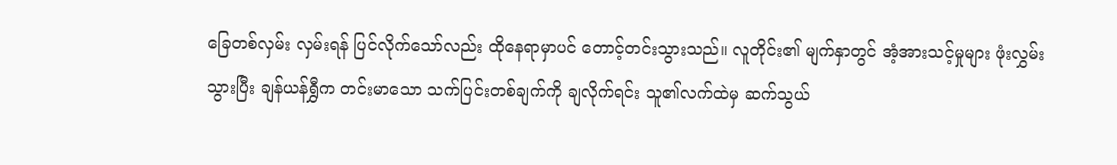ခြေတစ်လှမ်း လှမ်းရန် ပြင်လိုက်သော်လည်း ထိုနေရာမှာပင် တောင့်တင်းသွားသည်။ လူတိုင်း၏ မျက်နှာတွင် အံ့အားသင့်မှုများ ဖုံးလွှမ်းသွားပြီး ချန်ယန်ရွှီက တင်းမာသော သက်ပြင်းတစ်ချက်ကို ချလိုက်ရင်း သူ၏လက်ထဲမှ ဆက်သွယ်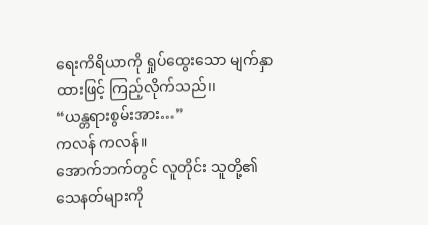ရေးကိရိယာကို ရှုပ်ထွေးသော မျက်နှာထားဖြင့် ကြည့်လိုက်သည်၊၊
“ယန္တရားစွမ်းအား…”
ကလန် ကလန်။
အောက်ဘက်တွင် လူတိုင်း သူတို့၏ သေနတ်များကို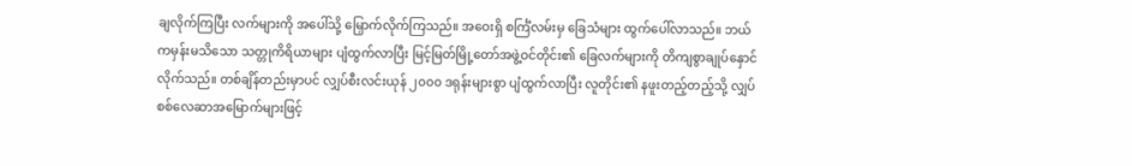ချလိုက်ကြပြီး လက်များကို အပေါ်သို့ မြှောက်လိုက်ကြသည်။ အဝေးရှိ စင်္ကြံလမ်းမှ ခြေသံများ ထွက်ပေါ်လာသည်။ ဘယ်ကမှန်းမသိသော သတ္တုကိရိယာများ ပျံထွက်လာပြီး မြင့်မြတ်မြို့တော်အဖွဲ့ဝင်တိုင်း၏ ခြေလက်များကို တိကျစွာချုပ်နှောင်လိုက်သည်။ တစ်ချိန်တည်းမှာပင် လျှပ်စီးလင်းယုန် ၂၀၀၀ ဒရုန်းများစွာ ပျံထွက်လာပြီး လူတိုင်း၏ နဖူးတည့်တည့်သို့ လျှပ်စစ်လေဆာအမြောက်များဖြင့်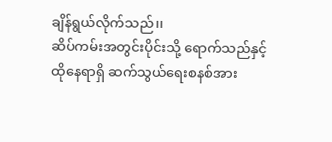ချိန်ရွယ်လိုက်သည်၊၊
ဆိပ်ကမ်းအတွင်းပိုင်းသို့ ရောက်သည်နှင့် ထိုနေရာရှိ ဆက်သွယ်ရေးစနစ်အား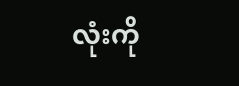လုံးကို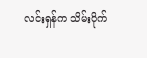လင်းရှန်က သိမ်းပိုက်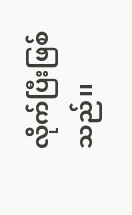လိုက်ပြီးဖြစ်သည်၊၊